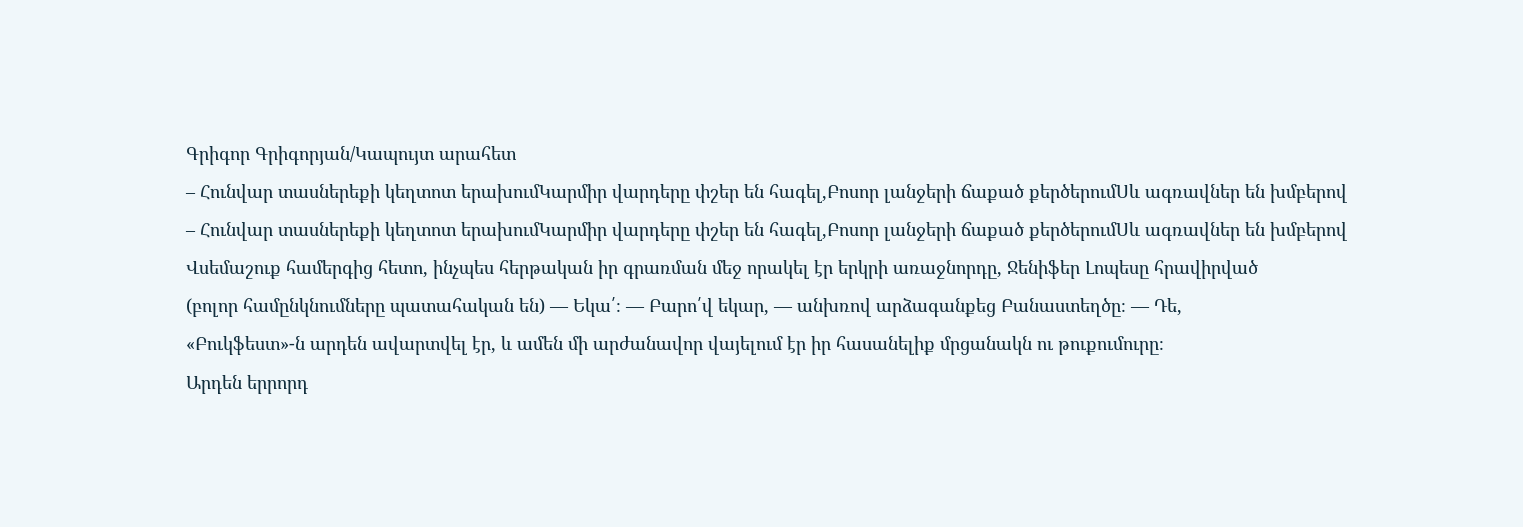Գրիգոր Գրիգորյան/Կապույտ արահետ
– Հունվար տասներեքի կեղտոտ երախումԿարմիր վարդերը փշեր են հագել,Բոսոր լանջերի ճաքած քերծերումՍև ագռավներ են խմբերով
– Հունվար տասներեքի կեղտոտ երախումԿարմիր վարդերը փշեր են հագել,Բոսոր լանջերի ճաքած քերծերումՍև ագռավներ են խմբերով
Վսեմաշուք համերգից հետո, ինչպես հերթական իր գրառման մեջ որակել էր երկրի առաջնորդը, Ջենիֆեր Լոպեսը հրավիրված
(բոլոր համընկնումները պատահական են) — Եկա՛։ — Բարո՛վ եկար, — անխռով արձագանքեց Բանաստեղծը։ — Դե,
«Բուկֆեստ»-ն արդեն ավարտվել էր, և ամեն մի արժանավոր վայելում էր իր հասանելիք մրցանակն ու թուքումուրը։
Արդեն երրորդ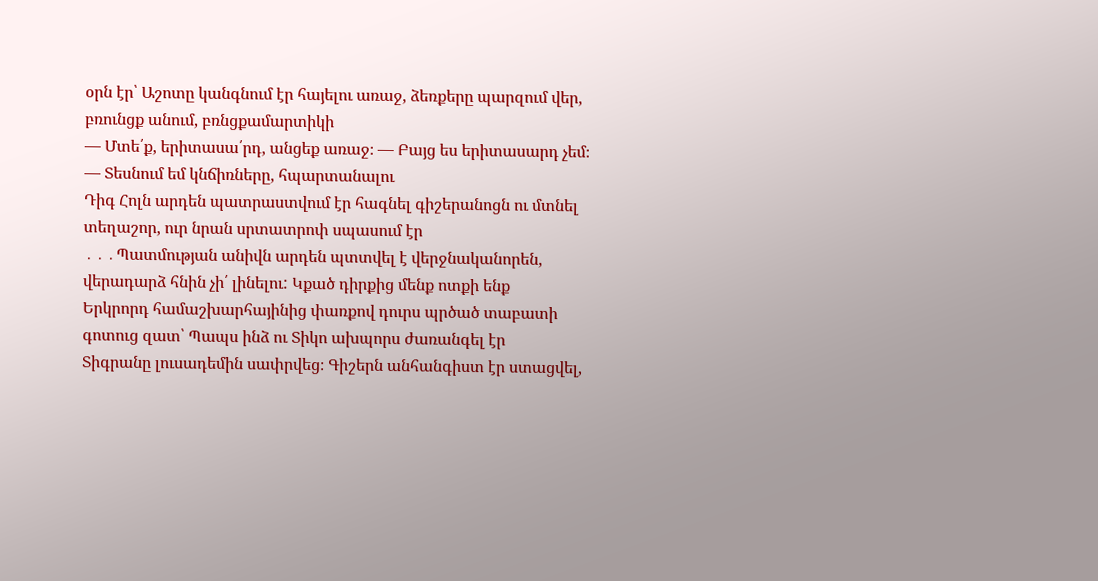օրն էր՝ Աշոտը կանգնում էր հայելու առաջ, ձեռքերը պարզում վեր, բռունցք անում, բռնցքամարտիկի
— Մտե՛ք, երիտասա՛րդ, անցեք առաջ։ — Բայց ես երիտասարդ չեմ։ — Տեսնում եմ կնճիռները, հպարտանալու
Դիգ Հոլն արդեն պատրաստվում էր հագնել գիշերանոցն ու մտնել տեղաշոր, ուր նրան սրտատրոփ սպասում էր
․․․Պատմության անիվն արդեն պտտվել է վերջնականորեն, վերադարձ հնին չի՛ լինելու: Կքած դիրքից մենք ոտքի ենք
Երկրորդ համաշխարհայինից փառքով դուրս պրծած տաբատի գոտուց զատ՝ Պապս ինձ ու Տիկո ախպորս ժառանգել էր
Տիգրանը լուսադեմին սափրվեց։ Գիշերն անհանգիստ էր ստացվել,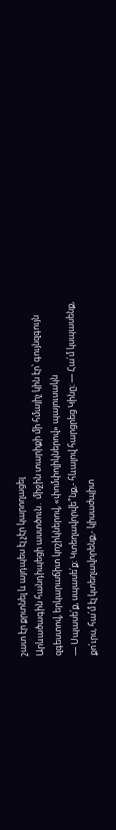շատ էր քրտնել և այդպես էլ չէր կարողացել
Արևածագին հանդիպեցի աստծուն․ միջին տարիքի մի հմայիչ կին էր՝ գույնզգույն զգեստով, երկարաճիտ կոշիկներով, «փոմփոլիկներով» պայուսակն
— Սպասե՛ք, սպասե՛ք։ Կտեղավորվե՞նք,- հևալով հարցրեց Կինը։ — Հա՛մ կսպասենք, քո՛ւրս, հա՛մ էլ կտեղավորենք,- կիսաժպիտ